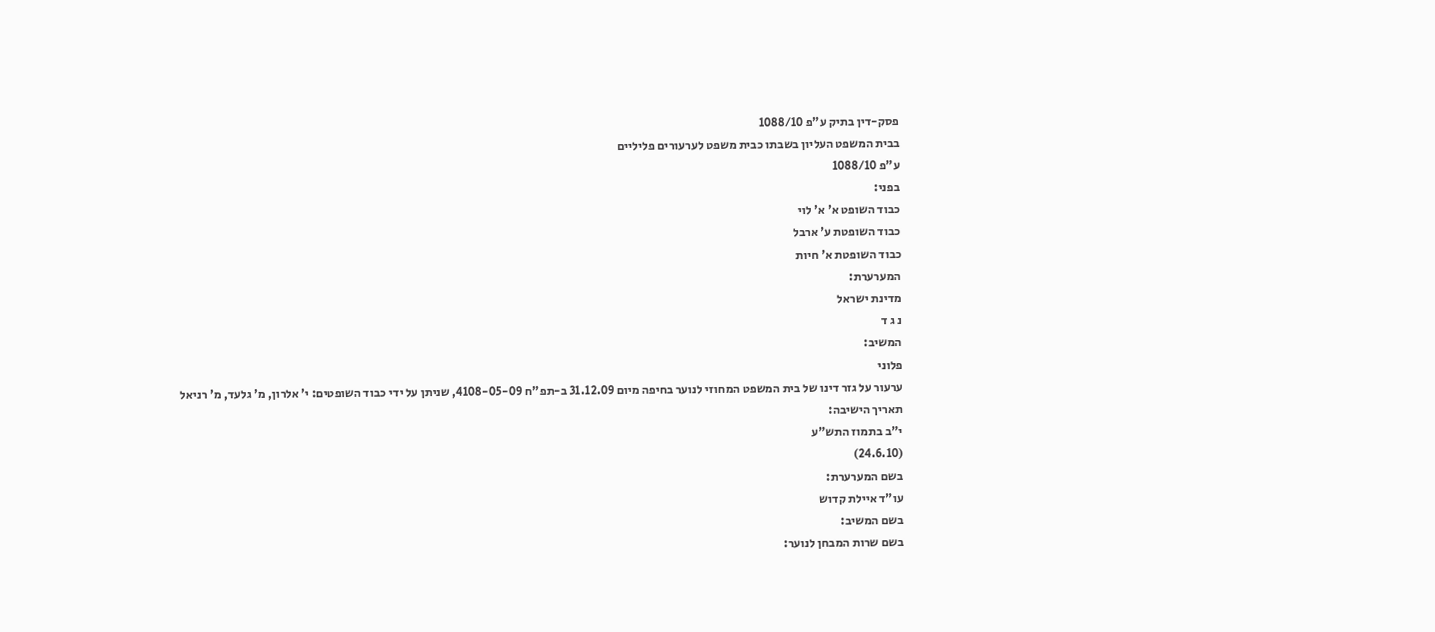פסק-דין בתיק ע"פ 1088/10
בבית המשפט העליון בשבתו כבית משפט לערעורים פליליים
ע"פ 1088/10
בפני:
כבוד השופט א' א' לוי
כבוד השופטת ע' ארבל
כבוד השופטת א' חיות
המערערת:
מדינת ישראל
נ ג ד
המשיב:
פלוני
ערעור על גזר דינו של בית המשפט המחוזי לנוער בחיפה מיום 31.12.09 ב-תפ"ח 4108-05-09, שניתן על ידי כבוד השופטים: י' אלרון, מ' גלעד, מ' רניאל
תאריך הישיבה:
י"ב בתמוז התש"ע
(24.6.10)
בשם המערערת:
עו"ד איילת קדוש
בשם המשיב:
בשם שרות המבחן לנוער: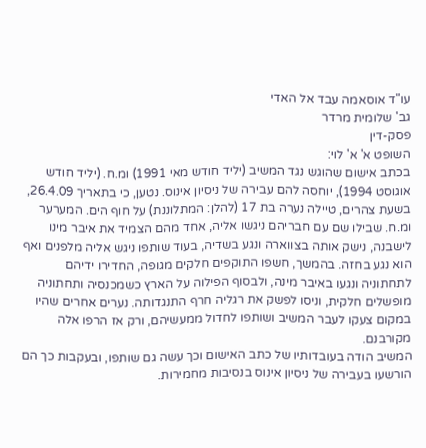עו"ד אוסאמה עבד אל האדי
גב' שלומית מרדר
פסק-דין
השופט א' א' לוי:
בכתב אישום שהוגש נגד המשיב (יליד חודש מאי 1991) ומ.ח. (יליד חודש אוגוסט 1994), יוחסה להם עבירה של ניסיון אינוס. נטען, כי בתאריך 26.4.09, בשעת צהרים, טיילה נערה בת 17 (להלן: המתלוננת) על חוף הים. המערער ומ.ח. שבילו שם עם חבריהם ניגשו אליה, אחד מהם הצמיד את איבר מינו לישבנה, נישק אותה בצווארה ונגע בשדיה, בעוד שותפו ניגש אליה מלפנים ואף הוא נגע בחזה. בהמשך, חשפו התוקפים חלקים מגופה, החדירו ידיהם לתחתוניה ונגעו באיבר מינה, ולבסוף הפילוה על הארץ כשמכנסיה ותחתוניה מופשלים חלקית, וניסו לפשק את רגליה חרף התנגדותה. נערים אחרים שהיו במקום צעקו לעבר המשיב ושותפו לחדול ממעשיהם, ורק אז הרפו אלה מקורבנם.
המשיב הודה בעובדותיו של כתב האישום וכך עשה גם שותפו, ובעקבות כך הם הורשעו בעבירה של ניסיון אינוס בנסיבות מחמירות.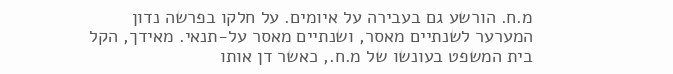מ.ח. הורשע גם בעבירה על איומים. על חלקו בפרשה נדון המערער לשנתיים מאסר, ושנתיים מאסר על-תנאי. מאידך, הקל בית המשפט בעונשו של מ.ח., כאשר דן אותו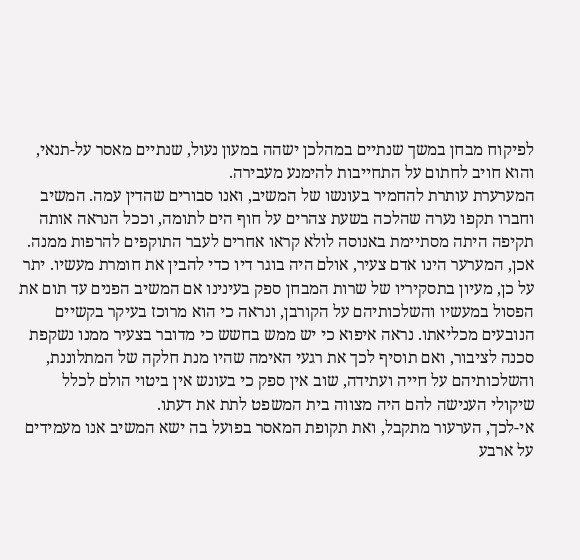לפיקוח מבחן במשך שנתיים במהלכן ישהה במעון נעול, שנתיים מאסר על-תנאי, והוא חויב לחתום על התחייבות להימנע מעבירה.
המערערת עותרת להחמיר בעונשו של המשיב, ואנו סבורים שהדין עמה. המשיב וחברו תקפו נערה שהלכה בשעת צהרים על חוף הים לתומה, וככל הנראה אותה תקיפה היתה מסתיימת באנוסה לולא קראו אחרים לעבר התוקפים להרפות ממנה. אכן, המערער הינו אדם צעיר, אולם היה בוגר דיו כדי להבין את חומרת מעשיו. יתר על כן, מעיון בתסקיריו של שרות המבחן ספק בעינינו אם המשיב הפנים עד תום את הפסול במעשיו והשלכותיהם על הקורבן, ונראה כי הוא מרוכז בעיקר בקשיים הנובעים מכליאתו. נראה איפוא כי יש ממש בחשש כי מדובר בצעיר ממנו נשקפת סכנה לציבור, ואם תוסיף לכך את רגעי האימה שהיו מנת חלקה של המתלוננת, והשלכותיהם על חייה ועתידה, שוב אין ספק כי בעונש אין ביטוי הולם לכלל שיקולי הענישה להם היה מצווה בית המשפט לתת את דעתו.
אי-לכך, הערעור מתקבל, ואת תקופת המאסר בפועל בה ישא המשיב אנו מעמידים על ארבע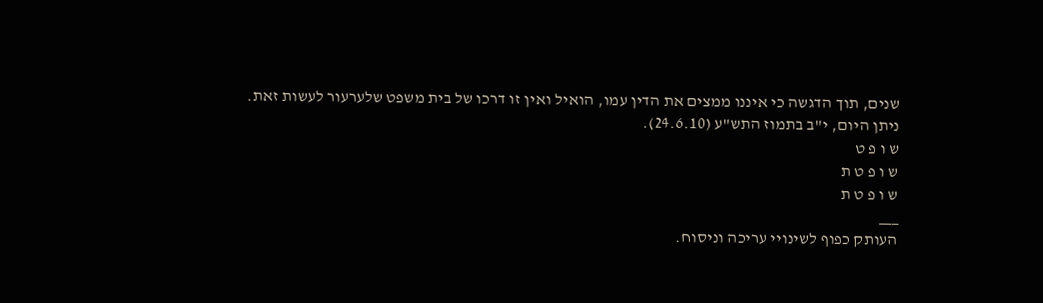שנים, תוך הדגשה כי איננו ממצים את הדין עמו, הואיל ואין זו דרכו של בית משפט שלערעור לעשות זאת.
ניתן היום, י"ב בתמוז התש"ע (24.6.10).
ש ו פ ט
ש ו פ ט ת
ש ו פ ט ת
___
העותק כפוף לשינויי עריכה וניסוח.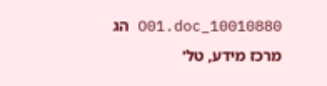10010880_O01.doc הג
מרכז מידע, טל'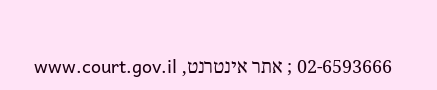02-6593666 ; אתר אינטרנט, www.court.gov.il